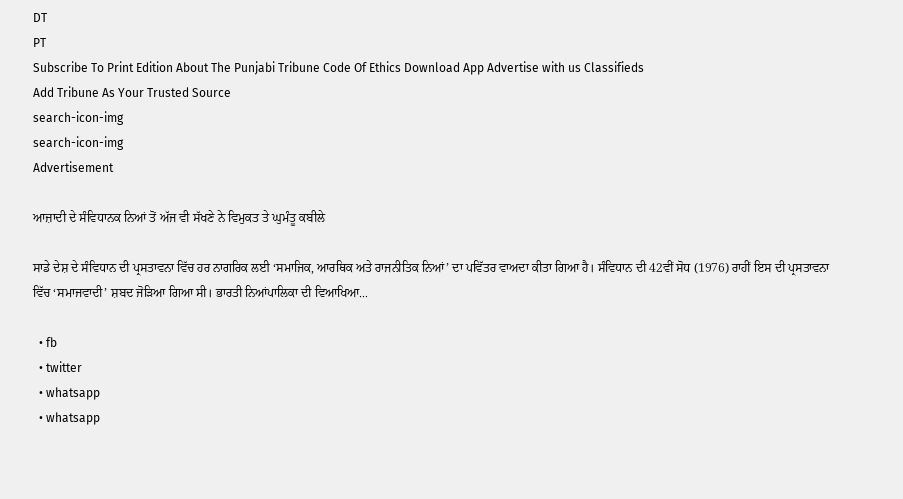DT
PT
Subscribe To Print Edition About The Punjabi Tribune Code Of Ethics Download App Advertise with us Classifieds
Add Tribune As Your Trusted Source
search-icon-img
search-icon-img
Advertisement

ਆਜ਼ਾਦੀ ਦੇ ਸੰਵਿਧਾਨਕ ਨਿਆਂ ਤੋਂ ਅੱਜ ਵੀ ਸੱਖਣੇ ਨੇ ਵਿਮੁਕਤ ਤੇ ਘੁਮੰਤੂ ਕਬੀਲੇ

ਸਾਡੇ ਦੇਸ਼ ਦੇ ਸੰਵਿਧਾਨ ਦੀ ਪ੍ਰਸਤਾਵਨਾ ਵਿੱਚ ਹਰ ਨਾਗਰਿਕ ਲਈ ‘ਸਮਾਜਿਕ, ਆਰਥਿਕ ਅਤੇ ਰਾਜਨੀਤਿਕ ਨਿਆਂ’ ਦਾ ਪਵਿੱਤਰ ਵਾਅਦਾ ਕੀਤਾ ਗਿਆ ਹੈ। ਸੰਵਿਧਾਨ ਦੀ 42ਵੀਂ ਸੋਧ (1976) ਰਾਹੀਂ ਇਸ ਦੀ ਪ੍ਰਸਤਾਵਨਾ ਵਿੱਚ ‘ਸਮਾਜਵਾਦੀ’ ਸ਼ਬਦ ਜੋੜਿਆ ਗਿਆ ਸੀ। ਭਾਰਤੀ ਨਿਆਂਪਾਲਿਕਾ ਦੀ ਵਿਆਖਿਆ...

  • fb
  • twitter
  • whatsapp
  • whatsapp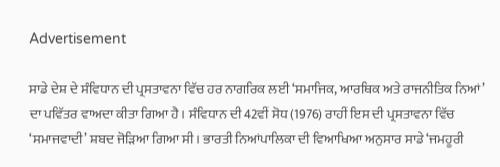Advertisement

ਸਾਡੇ ਦੇਸ਼ ਦੇ ਸੰਵਿਧਾਨ ਦੀ ਪ੍ਰਸਤਾਵਨਾ ਵਿੱਚ ਹਰ ਨਾਗਰਿਕ ਲਈ ‘ਸਮਾਜਿਕ, ਆਰਥਿਕ ਅਤੇ ਰਾਜਨੀਤਿਕ ਨਿਆਂ’ ਦਾ ਪਵਿੱਤਰ ਵਾਅਦਾ ਕੀਤਾ ਗਿਆ ਹੈ। ਸੰਵਿਧਾਨ ਦੀ 42ਵੀਂ ਸੋਧ (1976) ਰਾਹੀਂ ਇਸ ਦੀ ਪ੍ਰਸਤਾਵਨਾ ਵਿੱਚ ‘ਸਮਾਜਵਾਦੀ’ ਸ਼ਬਦ ਜੋੜਿਆ ਗਿਆ ਸੀ। ਭਾਰਤੀ ਨਿਆਂਪਾਲਿਕਾ ਦੀ ਵਿਆਖਿਆ ਅਨੁਸਾਰ ਸਾਡੇ ‘ਜਮਹੂਰੀ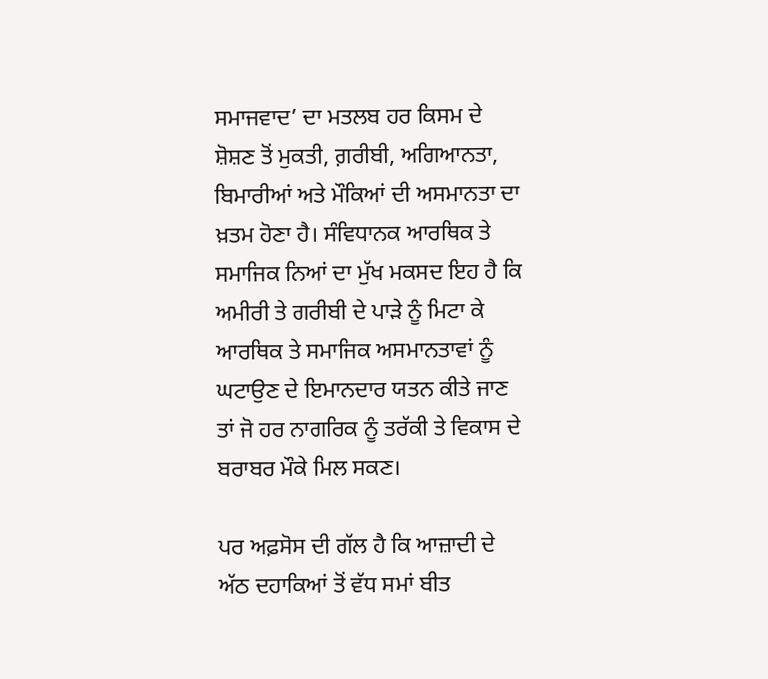ਸਮਾਜਵਾਦ’ ਦਾ ਮਤਲਬ ਹਰ ਕਿਸਮ ਦੇ ਸ਼ੋਸ਼ਣ ਤੋਂ ਮੁਕਤੀ, ਗ਼ਰੀਬੀ, ਅਗਿਆਨਤਾ, ਬਿਮਾਰੀਆਂ ਅਤੇ ਮੌਕਿਆਂ ਦੀ ਅਸਮਾਨਤਾ ਦਾ ਖ਼ਤਮ ਹੋਣਾ ਹੈ। ਸੰਵਿਧਾਨਕ ਆਰਥਿਕ ਤੇ ਸਮਾਜਿਕ ਨਿਆਂ ਦਾ ਮੁੱਖ ਮਕਸਦ ਇਹ ਹੈ ਕਿ ਅਮੀਰੀ ਤੇ ਗਰੀਬੀ ਦੇ ਪਾੜੇ ਨੂੰ ਮਿਟਾ ਕੇ ਆਰਥਿਕ ਤੇ ਸਮਾਜਿਕ ਅਸਮਾਨਤਾਵਾਂ ਨੂੰ ਘਟਾਉਣ ਦੇ ਇਮਾਨਦਾਰ ਯਤਨ ਕੀਤੇ ਜਾਣ ਤਾਂ ਜੋ ਹਰ ਨਾਗਰਿਕ ਨੂੰ ਤਰੱਕੀ ਤੇ ਵਿਕਾਸ ਦੇ ਬਰਾਬਰ ਮੌਕੇ ਮਿਲ ਸਕਣ।

ਪਰ ਅਫ਼ਸੋਸ ਦੀ ਗੱਲ ਹੈ ਕਿ ਆਜ਼ਾਦੀ ਦੇ ਅੱਠ ਦਹਾਕਿਆਂ ਤੋਂ ਵੱਧ ਸਮਾਂ ਬੀਤ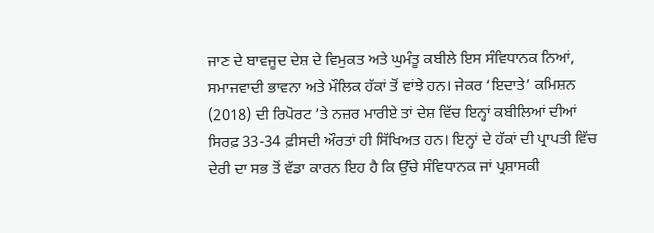ਜਾਣ ਦੇ ਬਾਵਜੂਦ ਦੇਸ਼ ਦੇ ਵਿਮੁਕਤ ਅਤੇ ਘੁਮੰਤੂ ਕਬੀਲੇ ਇਸ ਸੰਵਿਧਾਨਕ ਨਿਆਂ, ਸਮਾਜਵਾਦੀ ਭਾਵਨਾ ਅਤੇ ਮੌਲਿਕ ਹੱਕਾਂ ਤੋਂ ਵਾਂਝੇ ਹਨ। ਜੇਕਰ ‘ਇਦਾਤੇ’ ਕਮਿਸ਼ਨ (2018) ਦੀ ਰਿਪੋਰਟ ’ਤੇ ਨਜ਼ਰ ਮਾਰੀਏ ਤਾਂ ਦੇਸ਼ ਵਿੱਚ ਇਨ੍ਹਾਂ ਕਬੀਲਿਆਂ ਦੀਆਂ ਸਿਰਫ਼ 33-34 ਫ਼ੀਸਦੀ ਔਰਤਾਂ ਹੀ ਸਿੱਖਿਅਤ ਹਨ। ਇਨ੍ਹਾਂ ਦੇ ਹੱਕਾਂ ਦੀ ਪ੍ਰਾਪਤੀ ਵਿੱਚ ਦੇਰੀ ਦਾ ਸਭ ਤੋਂ ਵੱਡਾ ਕਾਰਨ ਇਹ ਹੈ ਕਿ ਉੱਚੇ ਸੰਵਿਧਾਨਕ ਜਾਂ ਪ੍ਰਸ਼ਾਸਕੀ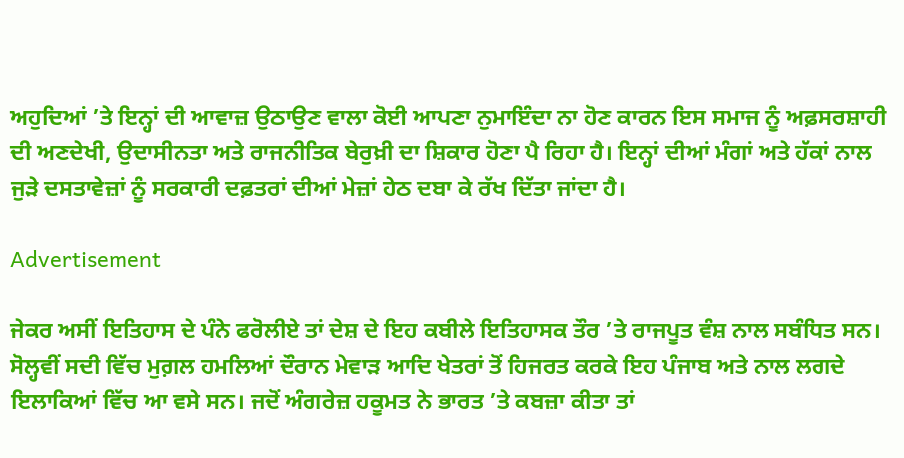ਅਹੁਦਿਆਂ ’ਤੇ ਇਨ੍ਹਾਂ ਦੀ ਆਵਾਜ਼ ਉਠਾਉਣ ਵਾਲਾ ਕੋਈ ਆਪਣਾ ਨੁਮਾਇੰਦਾ ਨਾ ਹੋਣ ਕਾਰਨ ਇਸ ਸਮਾਜ ਨੂੰ ਅਫ਼ਸਰਸ਼ਾਹੀ ਦੀ ਅਣਦੇਖੀ, ਉਦਾਸੀਨਤਾ ਅਤੇ ਰਾਜਨੀਤਿਕ ਬੇਰੁਖ਼ੀ ਦਾ ਸ਼ਿਕਾਰ ਹੋਣਾ ਪੈ ਰਿਹਾ ਹੈ। ਇਨ੍ਹਾਂ ਦੀਆਂ ਮੰਗਾਂ ਅਤੇ ਹੱਕਾਂ ਨਾਲ ਜੁੜੇ ਦਸਤਾਵੇਜ਼ਾਂ ਨੂੰ ਸਰਕਾਰੀ ਦਫ਼ਤਰਾਂ ਦੀਆਂ ਮੇਜ਼ਾਂ ਹੇਠ ਦਬਾ ਕੇ ਰੱਖ ਦਿੱਤਾ ਜਾਂਦਾ ਹੈ।

Advertisement

ਜੇਕਰ ਅਸੀਂ ਇਤਿਹਾਸ ਦੇ ਪੰਨੇ ਫਰੋਲੀਏ ਤਾਂ ਦੇਸ਼ ਦੇ ਇਹ ਕਬੀਲੇ ਇਤਿਹਾਸਕ ਤੌਰ ’ਤੇ ਰਾਜਪੂਤ ਵੰਸ਼ ਨਾਲ ਸਬੰਧਿਤ ਸਨ। ਸੋਲ੍ਹਵੀਂ ਸਦੀ ਵਿੱਚ ਮੁਗ਼ਲ ਹਮਲਿਆਂ ਦੌਰਾਨ ਮੇਵਾੜ ਆਦਿ ਖੇਤਰਾਂ ਤੋਂ ਹਿਜਰਤ ਕਰਕੇ ਇਹ ਪੰਜਾਬ ਅਤੇ ਨਾਲ ਲਗਦੇ ਇਲਾਕਿਆਂ ਵਿੱਚ ਆ ਵਸੇ ਸਨ। ਜਦੋਂ ਅੰਗਰੇਜ਼ ਹਕੂਮਤ ਨੇ ਭਾਰਤ ’ਤੇ ਕਬਜ਼ਾ ਕੀਤਾ ਤਾਂ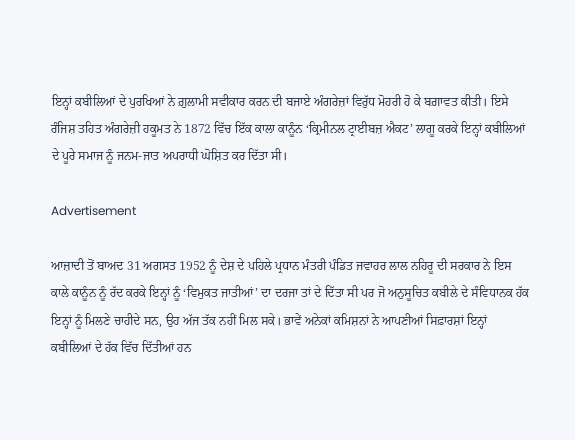ਇਨ੍ਹਾਂ ਕਬੀਲਿਆਂ ਦੇ ਪੁਰਖਿਆਂ ਨੇ ਗ਼ੁਲਾਮੀ ਸਵੀਕਾਰ ਕਰਨ ਦੀ ਬਜਾਏ ਅੰਗਰੇਜ਼ਾਂ ਵਿਰੁੱਧ ਮੋਹਰੀ ਹੋ ਕੇ ਬਗ਼ਾਵਤ ਕੀਤੀ। ਇਸੇ ਰੰਜਿਸ਼ ਤਹਿਤ ਅੰਗਰੇਜ਼ੀ ਹਕੂਮਤ ਨੇ 1872 ਵਿੱਚ ਇੱਕ ਕਾਲਾ ਕਾਨੂੰਨ ‘ਕ੍ਰਿਮੀਨਲ ਟ੍ਰਾਈਬਜ਼ ਐਕਟ’ ਲਾਗੂ ਕਰਕੇ ਇਨ੍ਹਾਂ ਕਬੀਲਿਆਂ ਦੇ ਪੂਰੇ ਸਮਾਜ ਨੂੰ ਜਨਮ-ਜਾਤ ਅਪਰਾਧੀ ਘੋਸ਼ਿਤ ਕਰ ਦਿੱਤਾ ਸੀ।

Advertisement

ਆਜ਼ਾਦੀ ਤੋਂ ਬਾਅਦ 31 ਅਗਸਤ 1952 ਨੂੰ ਦੇਸ਼ ਦੇ ਪਹਿਲੇ ਪ੍ਰਧਾਨ ਮੰਤਰੀ ਪੰਡਿਤ ਜਵਾਹਰ ਲਾਲ ਨਹਿਰੂ ਦੀ ਸਰਕਾਰ ਨੇ ਇਸ ਕਾਲੇ ਕਾਨੂੰਨ ਨੂੰ ਰੱਦ ਕਰਕੇ ਇਨ੍ਹਾਂ ਨੂੰ ‘ਵਿਮੁਕਤ ਜਾਤੀਆਂ’ ਦਾ ਦਰਜਾ ਤਾਂ ਦੇ ਦਿੱਤਾ ਸੀ ਪਰ ਜੋ ਅਨੁਸੂਚਿਤ ਕਬੀਲੇ ਦੇ ਸੰਵਿਧਾਨਕ ਹੱਕ ਇਨ੍ਹਾਂ ਨੂੰ ਮਿਲਣੇ ਚਾਹੀਦੇ ਸਨ, ਉਹ ਅੱਜ ਤੱਕ ਨਹੀਂ ਮਿਲ ਸਕੇ। ਭਾਵੇਂ ਅਨੇਕਾਂ ਕਮਿਸ਼ਨਾਂ ਨੇ ਆਪਣੀਆਂ ਸਿਫ਼ਾਰਸ਼ਾਂ ਇਨ੍ਹਾਂ ਕਬੀਲਿਆਂ ਦੇ ਹੱਕ ਵਿੱਚ ਦਿੱਤੀਆਂ ਹਨ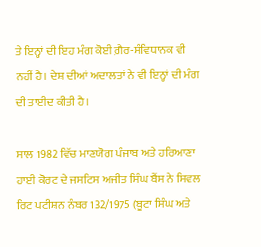ਤੇ ਇਨ੍ਹਾਂ ਦੀ ਇਹ ਮੰਗ ਕੋਈ ਗ਼ੈਰ-ਸੰਵਿਧਾਨਕ ਵੀ ਨਹੀਂ ਹੈ। ਦੇਸ਼ ਦੀਆਂ ਅਦਾਲਤਾਂ ਨੇ ਵੀ ਇਨ੍ਹਾਂ ਦੀ ਮੰਗ ਦੀ ਤਾਈਦ ਕੀਤੀ ਹੈ।

ਸਾਲ 1982 ਵਿੱਚ ਮਾਣਯੋਗ ਪੰਜਾਬ ਅਤੇ ਹਰਿਆਣਾ ਹਾਈ ਕੋਰਟ ਦੇ ਜਸਟਿਸ ਅਜੀਤ ਸਿੰਘ ਬੈਂਸ ਨੇ ਸਿਵਲ ਰਿਟ ਪਟੀਸ਼ਨ ਨੰਬਰ 132/1975 (ਬੂਟਾ ਸਿੰਘ ਅਤੇ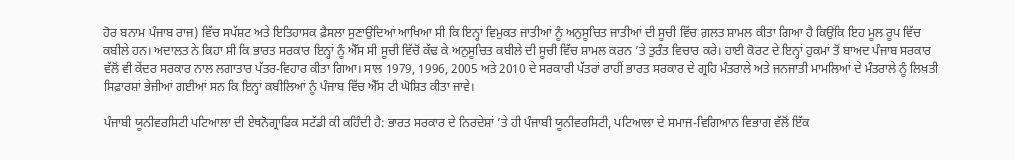ਹੋਰ ਬਨਾਮ ਪੰਜਾਬ ਰਾਜ) ਵਿੱਚ ਸਪੱਸ਼ਟ ਅਤੇ ਇਤਿਹਾਸਕ ਫ਼ੈਸਲਾ ਸੁਣਾਉਂਦਿਆਂ ਆਖਿਆ ਸੀ ਕਿ ਇਨ੍ਹਾਂ ਵਿਮੁਕਤ ਜਾਤੀਆਂ ਨੂੰ ਅਨੁਸੂਚਿਤ ਜਾਤੀਆਂ ਦੀ ਸੂਚੀ ਵਿੱਚ ਗ਼ਲਤ ਸ਼ਾਮਲ ਕੀਤਾ ਗਿਆ ਹੈ ਕਿਉਂਕਿ ਇਹ ਮੂਲ ਰੂਪ ਵਿੱਚ ਕਬੀਲੇ ਹਨ। ਅਦਾਲਤ ਨੇ ਕਿਹਾ ਸੀ ਕਿ ਭਾਰਤ ਸਰਕਾਰ ਇਨ੍ਹਾਂ ਨੂੰ ਐੱਸ ਸੀ ਸੂਚੀ ਵਿੱਚੋਂ ਕੱਢ ਕੇ ਅਨੁਸੂਚਿਤ ਕਬੀਲੇ ਦੀ ਸੂਚੀ ਵਿੱਚ ਸ਼ਾਮਲ ਕਰਨ ’ਤੇ ਤੁਰੰਤ ਵਿਚਾਰ ਕਰੇ। ਹਾਈ ਕੋਰਟ ਦੇ ਇਨ੍ਹਾਂ ਹੁਕਮਾਂ ਤੋਂ ਬਾਅਦ ਪੰਜਾਬ ਸਰਕਾਰ ਵੱਲੋਂ ਵੀ ਕੇਂਦਰ ਸਰਕਾਰ ਨਾਲ ਲਗਾਤਾਰ ਪੱਤਰ-ਵਿਹਾਰ ਕੀਤਾ ਗਿਆ। ਸਾਲ 1979, 1996, 2005 ਅਤੇ 2010 ਦੇ ਸਰਕਾਰੀ ਪੱਤਰਾਂ ਰਾਹੀਂ ਭਾਰਤ ਸਰਕਾਰ ਦੇ ਗ੍ਰਹਿ ਮੰਤਰਾਲੇ ਅਤੇ ਜਨਜਾਤੀ ਮਾਮਲਿਆਂ ਦੇ ਮੰਤਰਾਲੇ ਨੂੰ ਲਿਖ਼ਤੀ ਸਿਫ਼ਾਰਸ਼ਾਂ ਭੇਜੀਆਂ ਗਈਆਂ ਸਨ ਕਿ ਇਨ੍ਹਾਂ ਕਬੀਲਿਆਂ ਨੂੰ ਪੰਜਾਬ ਵਿੱਚ ਐੱਸ ਟੀ ਘੋਸ਼ਿਤ ਕੀਤਾ ਜਾਵੇ।

ਪੰਜਾਬੀ ਯੂਨੀਵਰਸਿਟੀ ਪਟਿਆਲਾ ਦੀ ਏਥਨੋਗ੍ਰਾਫਿਕ ਸਟੱਡੀ ਕੀ ਕਹਿੰਦੀ ਹੈ: ਭਾਰਤ ਸਰਕਾਰ ਦੇ ਨਿਰਦੇਸ਼ਾਂ ’ਤੇ ਹੀ ਪੰਜਾਬੀ ਯੂਨੀਵਰਸਿਟੀ, ਪਟਿਆਲਾ ਦੇ ਸਮਾਜ-ਵਿਗਿਆਨ ਵਿਭਾਗ ਵੱਲੋਂ ਇੱਕ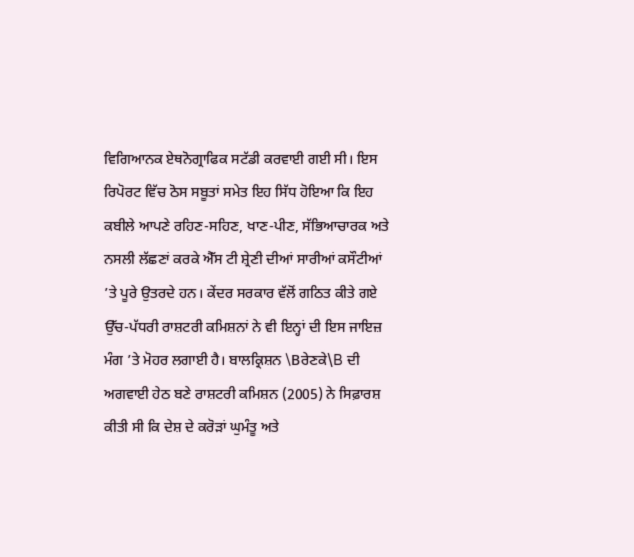ਵਿਗਿਆਨਕ ਏਥਨੋਗ੍ਰਾਫਿਕ ਸਟੱਡੀ ਕਰਵਾਈ ਗਈ ਸੀ। ਇਸ ਰਿਪੋਰਟ ਵਿੱਚ ਠੋਸ ਸਬੂਤਾਂ ਸਮੇਤ ਇਹ ਸਿੱਧ ਹੋਇਆ ਕਿ ਇਹ ਕਬੀਲੇ ਆਪਣੇ ਰਹਿਣ-ਸਹਿਣ, ਖਾਣ-ਪੀਣ, ਸੱਭਿਆਚਾਰਕ ਅਤੇ ਨਸਲੀ ਲੱਛਣਾਂ ਕਰਕੇ ਐੱਸ ਟੀ ਸ਼੍ਰੇਣੀ ਦੀਆਂ ਸਾਰੀਆਂ ਕਸੌਟੀਆਂ ’ਤੇ ਪੂਰੇ ਉਤਰਦੇ ਹਨ। ਕੇਂਦਰ ਸਰਕਾਰ ਵੱਲੋਂ ਗਠਿਤ ਕੀਤੇ ਗਏ ਉੱਚ-ਪੱਧਰੀ ਰਾਸ਼ਟਰੀ ਕਮਿਸ਼ਨਾਂ ਨੇ ਵੀ ਇਨ੍ਹਾਂ ਦੀ ਇਸ ਜਾਇਜ਼ ਮੰਗ ’ਤੇ ਮੋਹਰ ਲਗਾਈ ਹੈ। ਬਾਲਕ੍ਰਿਸ਼ਨ \Bਰੇਣਕੇ\B ਦੀ ਅਗਵਾਈ ਹੇਠ ਬਣੇ ਰਾਸ਼ਟਰੀ ਕਮਿਸ਼ਨ (2005) ਨੇ ਸਿਫ਼ਾਰਸ਼ ਕੀਤੀ ਸੀ ਕਿ ਦੇਸ਼ ਦੇ ਕਰੋੜਾਂ ਘੁਮੰਤੂ ਅਤੇ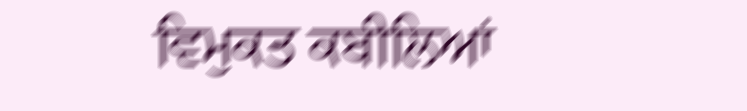ਵਿਮੁਕਤ ਕਬੀਲਿਆਂ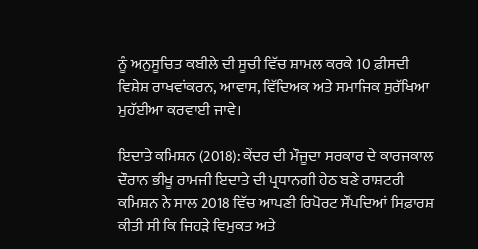ਨੂੰ ਅਨੁਸੂਚਿਤ ਕਬੀਲੇ ਦੀ ਸੂਚੀ ਵਿੱਚ ਸ਼ਾਮਲ ਕਰਕੇ 10 ਫ਼ੀਸਦੀ ਵਿਸ਼ੇਸ਼ ਰਾਖਵਾਂਕਰਨ, ਆਵਾਸ, ਵਿੱਦਿਅਕ ਅਤੇ ਸਮਾਜਿਕ ਸੁਰੱਖਿਆ ਮੁਹੱਈਆ ਕਰਵਾਈ ਜਾਵੇ।

ਇਦਾਤੇ ਕਮਿਸ਼ਨ (2018): ਕੇਂਦਰ ਦੀ ਮੌਜੂਦਾ ਸਰਕਾਰ ਦੇ ਕਾਰਜਕਾਲ ਦੌਰਾਨ ਭੀਖੂ ਰਾਮਜੀ ਇਦਾਤੇ ਦੀ ਪ੍ਰਧਾਨਗੀ ਹੇਠ ਬਣੇ ਰਾਸ਼ਟਰੀ ਕਮਿਸ਼ਨ ਨੇ ਸਾਲ 2018 ਵਿੱਚ ਆਪਣੀ ਰਿਪੋਰਟ ਸੌਂਪਦਿਆਂ ਸਿਫ਼ਾਰਸ਼ ਕੀਤੀ ਸੀ ਕਿ ਜਿਹੜੇ ਵਿਮੁਕਤ ਅਤੇ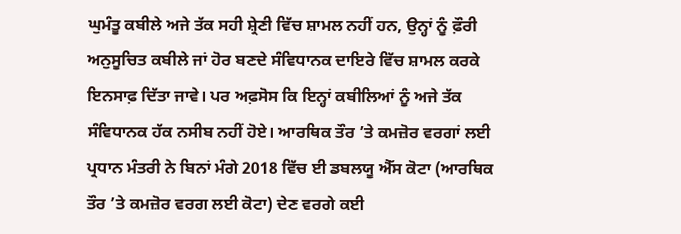ਘੁਮੰਤੂ ਕਬੀਲੇ ਅਜੇ ਤੱਕ ਸਹੀ ਸ਼੍ਰੇਣੀ ਵਿੱਚ ਸ਼ਾਮਲ ਨਹੀਂ ਹਨ, ਉਨ੍ਹਾਂ ਨੂੰ ਫ਼ੌਰੀ ਅਨੁਸੂਚਿਤ ਕਬੀਲੇ ਜਾਂ ਹੋਰ ਬਣਦੇ ਸੰਵਿਧਾਨਕ ਦਾਇਰੇ ਵਿੱਚ ਸ਼ਾਮਲ ਕਰਕੇ ਇਨਸਾਫ਼ ਦਿੱਤਾ ਜਾਵੇ। ਪਰ ਅਫ਼ਸੋਸ ਕਿ ਇਨ੍ਹਾਂ ਕਬੀਲਿਆਂ ਨੂੰ ਅਜੇ ਤੱਕ ਸੰਵਿਧਾਨਕ ਹੱਕ ਨਸੀਬ ਨਹੀਂ ਹੋਏ। ਆਰਥਿਕ ਤੌਰ ’ਤੇ ਕਮਜ਼ੋਰ ਵਰਗਾਂ ਲਈ ਪ੍ਰਧਾਨ ਮੰਤਰੀ ਨੇ ਬਿਨਾਂ ਮੰਗੇ 2018 ਵਿੱਚ ਈ ਡਬਲਯੂ ਐੱਸ ਕੋਟਾ (ਆਰਥਿਕ ਤੌਰ ’ਤੇ ਕਮਜ਼ੋਰ ਵਰਗ ਲਈ ਕੋਟਾ) ਦੇਣ ਵਰਗੇ ਕਈ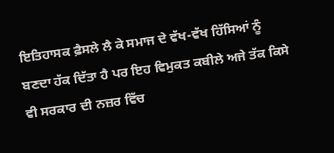ਇਤਿਹਾਸਕ ਫ਼ੈਸਲੇ ਲੈ ਕੇ ਸਮਾਜ ਦੇ ਵੱਖ-ਵੱਖ ਹਿੱਸਿਆਂ ਨੂੰ ਬਣਦਾ ਹੱਕ ਦਿੱਤਾ ਹੈ ਪਰ ਇਹ ਵਿਮੁਕਤ ਕਬੀਲੇ ਅਜੇ ਤੱਕ ਕਿਸੇ ਵੀ ਸਰਕਾਰ ਦੀ ਨਜ਼ਰ ਵਿੱਚ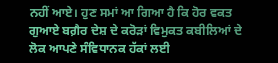ਨਹੀਂ ਆਏ। ਹੁਣ ਸਮਾਂ ਆ ਗਿਆ ਹੈ ਕਿ ਹੋਰ ਵਕਤ ਗੁਆਏ ਬਗ਼ੈਰ ਦੇਸ਼ ਦੇ ਕਰੋੜਾਂ ਵਿਮੁਕਤ ਕਬੀਲਿਆਂ ਦੇ ਲੋਕ ਆਪਣੇ ਸੰਵਿਧਾਨਕ ਹੱਕਾਂ ਲਈ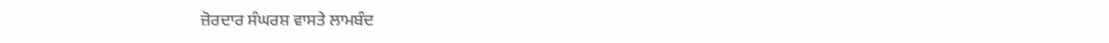ਜ਼ੋਰਦਾਰ ਸੰਘਰਸ਼ ਵਾਸਤੇ ਲਾਮਬੰਦ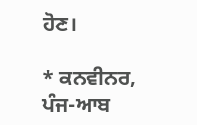ਹੋਣ।

* ਕਨਵੀਨਰ, ਪੰਜ-ਆਬ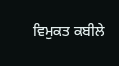ਵਿਮੁਕਤ ਕਬੀਲੇ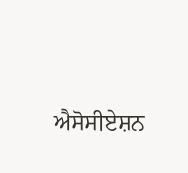ਐਸੋਸੀਏਸ਼ਨ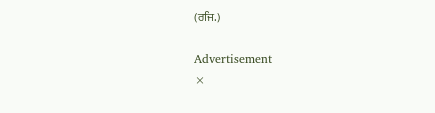(ਰਜਿ.)

Advertisement
×